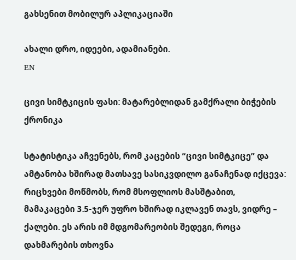გახსენით მობილურ აპლიკაციაში

ახალი დრო, იდეები, ადამიანები.
EN

ცივი სიმტკიცის ფასი: მატარებლიდან გამქრალი ბიჭების ქრონიკა

სტატისტიკა აჩვენებს, რომ კაცების “ცივი სიმტკიცე” და ამტანობა ხშირად მათსავე სასიკვდილო განაჩენად იქცევა: რიცხვები მოწმობს, რომ მსოფლიოს მასშტაბით, მამაკაცები 3.5-ჯერ უფრო ხშირად იკლავენ თავს, ვიდრე – ქალები. ეს არის იმ მდგომარეობის შედეგი, როცა დახმარების თხოვნა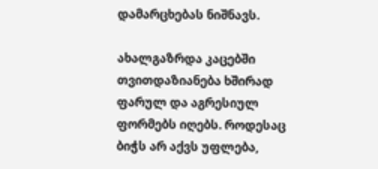დამარცხებას ნიშნავს.

ახალგაზრდა კაცებში თვითდაზიანება ხშირად ფარულ და აგრესიულ ფორმებს იღებს. როდესაც ბიჭს არ აქვს უფლება,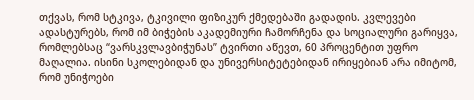თქვას, რომ სტკივა, ტკივილი ფიზიკურ ქმედებაში გადადის. კვლევები ადასტურებს, რომ იმ ბიჭების აკადემიური ჩამორჩენა და სოციალური გარიყვა, რომლებსაც “ვარსკვლავბიჭუნას” ტვირთი აწევთ, 60 პროცენტით უფრო მაღალია. ისინი სკოლებიდან და უნივერსიტეტებიდან ირიყებიან არა იმიტომ, რომ უნიჭოები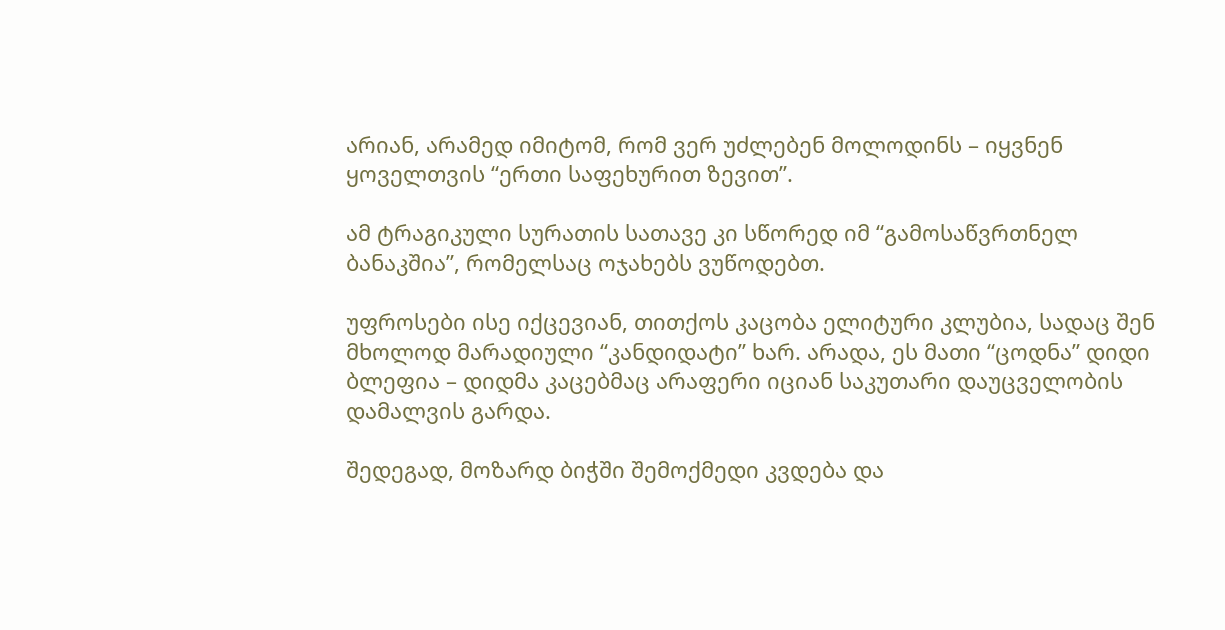არიან, არამედ იმიტომ, რომ ვერ უძლებენ მოლოდინს – იყვნენ ყოველთვის “ერთი საფეხურით ზევით”.

ამ ტრაგიკული სურათის სათავე კი სწორედ იმ “გამოსაწვრთნელ ბანაკშია”, რომელსაც ოჯახებს ვუწოდებთ.

უფროსები ისე იქცევიან, თითქოს კაცობა ელიტური კლუბია, სადაც შენ მხოლოდ მარადიული “კანდიდატი” ხარ. არადა, ეს მათი “ცოდნა” დიდი ბლეფია – დიდმა კაცებმაც არაფერი იციან საკუთარი დაუცველობის დამალვის გარდა.

შედეგად, მოზარდ ბიჭში შემოქმედი კვდება და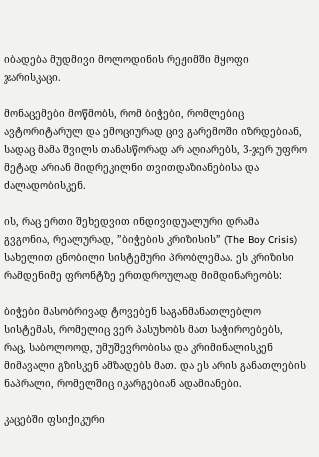იბადება მუდმივი მოლოდინის რეჟიმში მყოფი ჯარისკაცი.

მონაცემები მოწმობს, რომ ბიჭები, რომლებიც ავტორიტარულ და ემოციურად ცივ გარემოში იზრდებიან, სადაც მამა შვილს თანასწორად არ აღიარებს, 3-ჯერ უფრო მეტად არიან მიდრეკილნი თვითდაზიანებისა და ძალადობისკენ.

ის, რაც ერთი შეხედვით ინდივიდუალური დრამა გვგონია, რეალურად, ”ბიჭების კრიზისის” (The Boy Crisis) სახელით ცნობილი სისტემური პრობლემაა. ეს კრიზისი რამდენიმე ფრონტზე ერთდროულად მიმდინარეობს:

ბიჭები მასობრივად ტოვებენ საგანმანათლებლო სისტემას, რომელიც ვერ პასუხობს მათ საჭიროებებს, რაც, საბოლოოდ, უმუშევრობისა და კრიმინალისკენ მიმავალი გზისკენ ამზადებს მათ. და ეს არის განათლების ნაპრალი, რომელშიც იკარგებიან ადამიანები.

კაცებში ფსიქიკური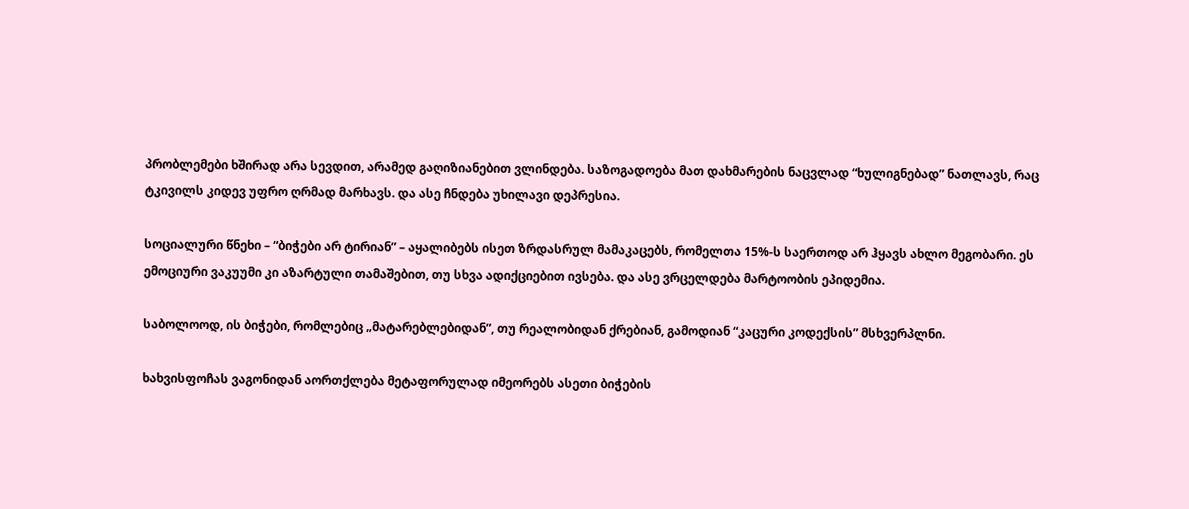პრობლემები ხშირად არა სევდით, არამედ გაღიზიანებით ვლინდება. საზოგადოება მათ დახმარების ნაცვლად “ხულიგნებად” ნათლავს, რაც ტკივილს კიდევ უფრო ღრმად მარხავს. და ასე ჩნდება უხილავი დეპრესია.

სოციალური წნეხი – “ბიჭები არ ტირიან” – აყალიბებს ისეთ ზრდასრულ მამაკაცებს, რომელთა 15%-ს საერთოდ არ ჰყავს ახლო მეგობარი. ეს ემოციური ვაკუუმი კი აზარტული თამაშებით, თუ სხვა ადიქციებით ივსება. და ასე ვრცელდება მარტოობის ეპიდემია.

საბოლოოდ, ის ბიჭები, რომლებიც „მატარებლებიდან”, თუ რეალობიდან ქრებიან, გამოდიან “კაცური კოდექსის” მსხვერპლნი.

ხახვისფოჩას ვაგონიდან აორთქლება მეტაფორულად იმეორებს ასეთი ბიჭების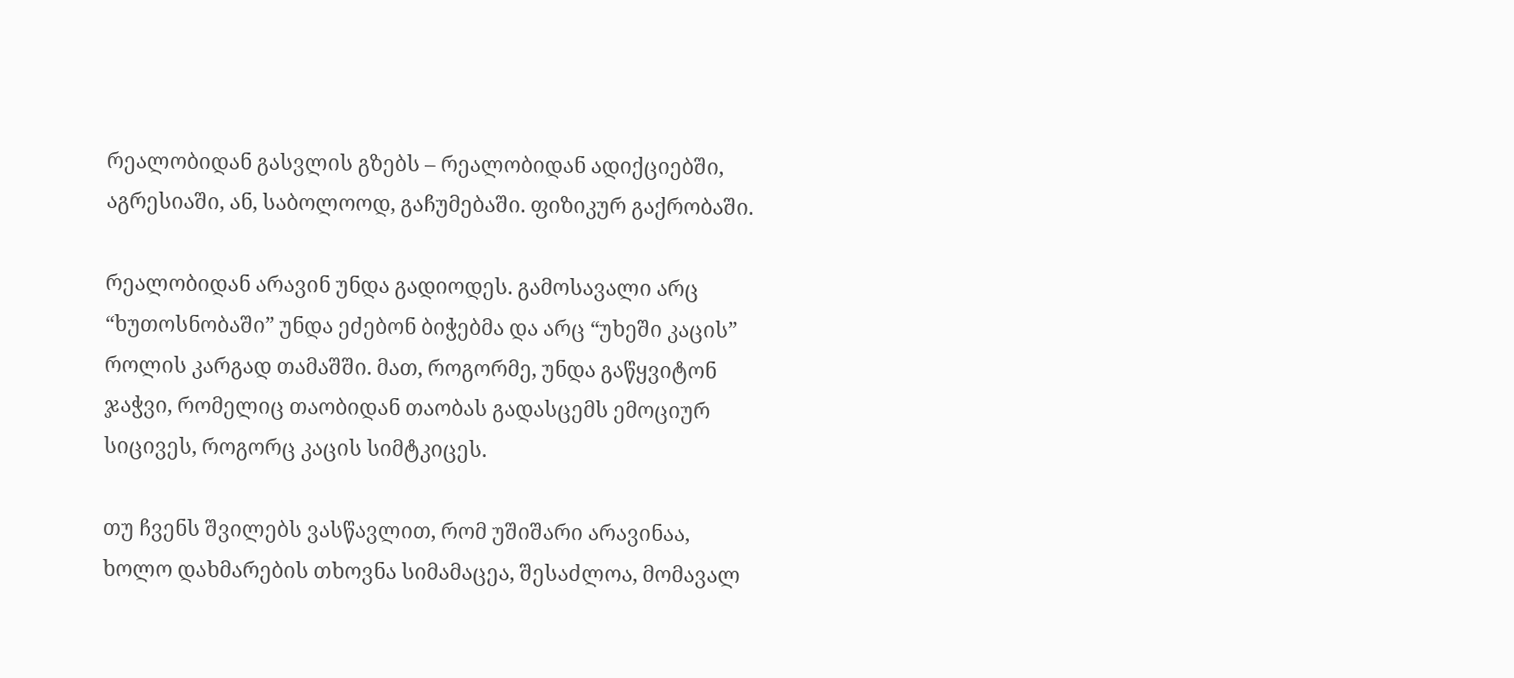რეალობიდან გასვლის გზებს – რეალობიდან ადიქციებში, აგრესიაში, ან, საბოლოოდ, გაჩუმებაში. ფიზიკურ გაქრობაში.

რეალობიდან არავინ უნდა გადიოდეს. გამოსავალი არც “ხუთოსნობაში” უნდა ეძებონ ბიჭებმა და არც “უხეში კაცის” როლის კარგად თამაშში. მათ, როგორმე, უნდა გაწყვიტონ ჯაჭვი, რომელიც თაობიდან თაობას გადასცემს ემოციურ სიცივეს, როგორც კაცის სიმტკიცეს.

თუ ჩვენს შვილებს ვასწავლით, რომ უშიშარი არავინაა, ხოლო დახმარების თხოვნა სიმამაცეა, შესაძლოა, მომავალ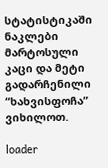სტატისტიკაში ნაკლები მარტოსული კაცი და მეტი გადარჩენილი “ხახვისფოჩა” ვიხილოთ.

loader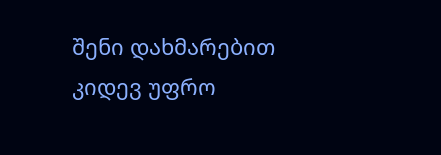შენი დახმარებით კიდევ უფრო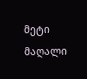მეტი მაღალი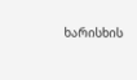ხარისხის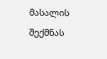მასალის შექმნას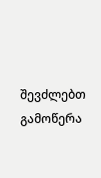შევძლებთ გამოწერა